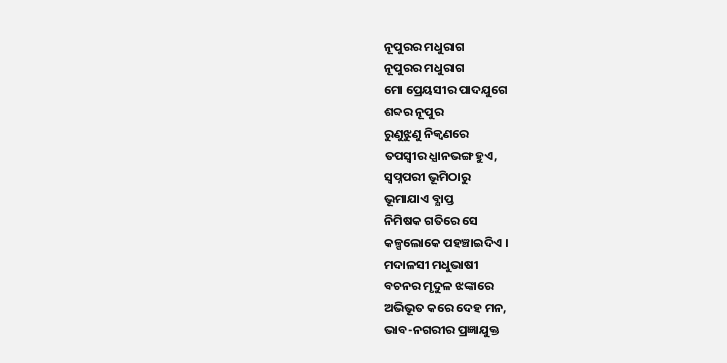ନୂପୁରର ମଧୁରାଗ
ନୂପୁରର ମଧୁରାଗ
ମୋ ପ୍ରେୟସୀର ପାଦଯୁଗେ
ଶବ୍ଦର ନୂପୁର
ରୁଣୁଝୁଣୁ ନିକ୍ବଣରେ
ତପସ୍ବୀର ଧ୍ଯାନଭଙ୍ଗ ହୁଏ,
ସ୍ବପ୍ନପରୀ ଭୂମିଠାରୁ
ଭୂମାଯାଏ ବ୍ଯାପ୍ତ
ନିମିଷକ ଗତିରେ ସେ
କଳ୍ପଲୋକେ ପହଞ୍ଚାଇଦିଏ ।
ମଦାଳସୀ ମଧୁଭାଷୀ
ବଚନର ମୃଦୁଳ ଝଙ୍କାରେ
ଅଭିଭୂତ କରେ ଦେହ ମନ,
ଭାବ-ନଗରୀର ପ୍ରଜ୍ଞାଯୁକ୍ତ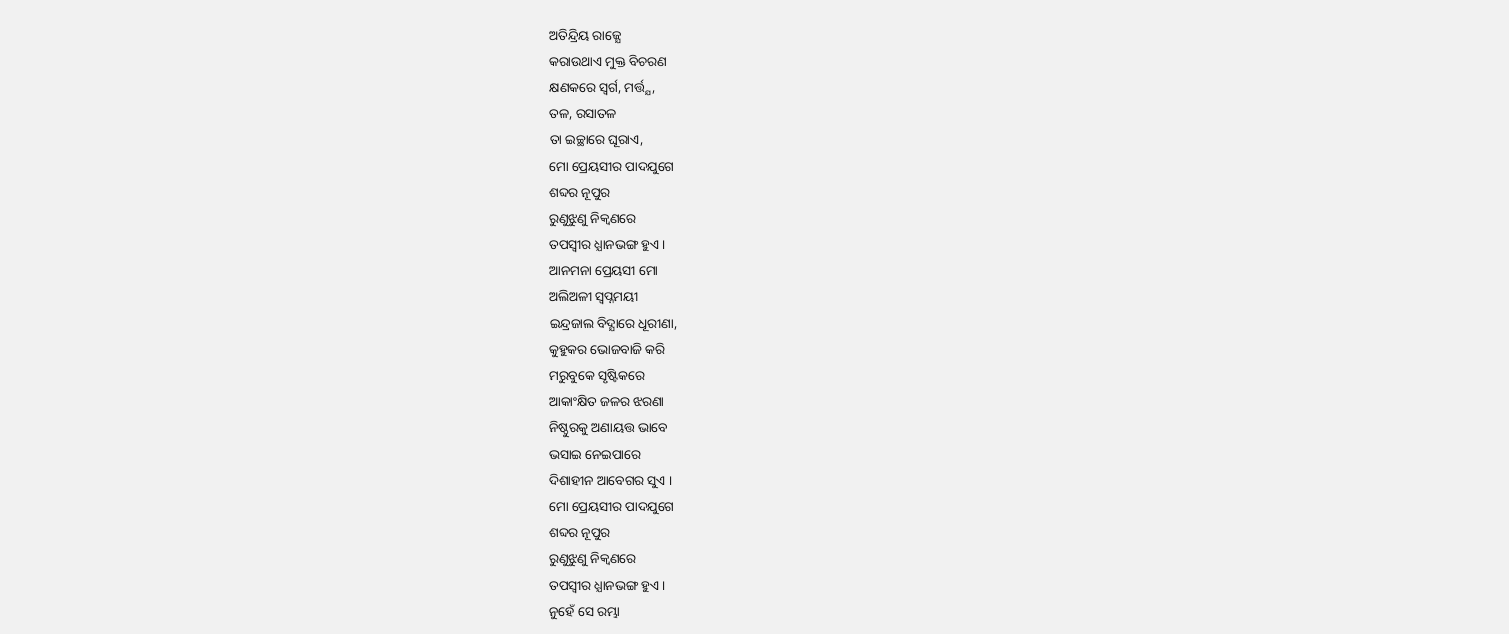ଅତିନ୍ଦ୍ରିୟ ରାଜ୍ଯେ
କରାଉଥାଏ ମୁକ୍ତ ବିଚରଣ
କ୍ଷଣକରେ ସ୍ବର୍ଗ, ମର୍ତ୍ତ୍ଯ,
ତଳ, ରସାତଳ
ତା ଇଚ୍ଛାରେ ଘୂରାଏ,
ମୋ ପ୍ରେୟସୀର ପାଦଯୁଗେ
ଶବ୍ଦର ନୂପୁର
ରୁଣୁଝୁଣୁ ନିକ୍ବଣରେ
ତପସ୍ବୀର ଧ୍ଯାନଭଙ୍ଗ ହୁଏ ।
ଆନମନା ପ୍ରେୟସୀ ମୋ
ଅଲିଅଳୀ ସ୍ବପ୍ନମୟୀ
ଇନ୍ଦ୍ରଜାଲ ବିଦ୍ଯାରେ ଧୂରୀଣା,
କୁହୁକର ଭୋଜବାଜି କରି
ମରୁବୁକେ ସୃଷ୍ଟିକରେ
ଆକାଂକ୍ଷିତ ଜଳର ଝରଣା
ନିଷ୍ଠୁରକୁ ଅଣାୟତ୍ତ ଭାବେ
ଭସାଇ ନେଇପାରେ
ଦିଶାହୀନ ଆବେଗର ସୁଏ ।
ମୋ ପ୍ରେୟସୀର ପାଦଯୁଗେ
ଶବ୍ଦର ନୂପୁର
ରୁଣୁଝୁଣୁ ନିକ୍ବଣରେ
ତପସ୍ବୀର ଧ୍ଯାନଭଙ୍ଗ ହୁଏ ।
ନୁହେଁ ସେ ରମ୍ଭା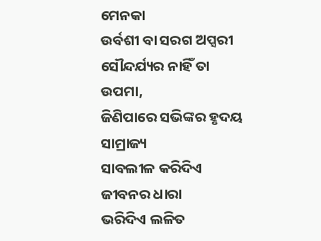ମେନକା
ଉର୍ବଶୀ ବା ସରଗ ଅପ୍ସରୀ
ସୌନ୍ଦର୍ଯ୍ୟର ନାହିଁ ତା ଉପମା,
ଜିଣିପାରେ ସଭିଙ୍କର ହୃଦୟ ସାମ୍ରାଜ୍ୟ
ସାବଲୀଳ କରିଦିଏ ଜୀବନର ଧାରା
ଭରିଦିଏ ଲଳିତ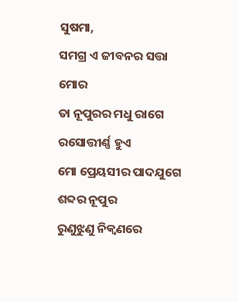ସୁଷମା,
ସମଗ୍ର ଏ ଜୀବନର ସତ୍ତା ମୋର
ତା ନୂପୁରର ମଧୁ ରାଗେ
ରସୋତ୍ତୀର୍ଣ୍ଣ ହୁଏ
ମୋ ପ୍ରେୟସୀର ପାଦଯୁଗେ
ଶବ୍ଦର ନୂପୁର
ରୁଣୁଝୁଣୁ ନିକ୍ବଣରେ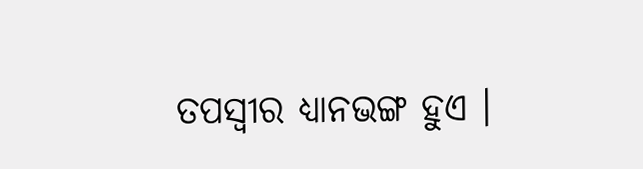ତପସ୍ବୀର ଧ୍ଯାନଭଙ୍ଗ ହୁଏ ।